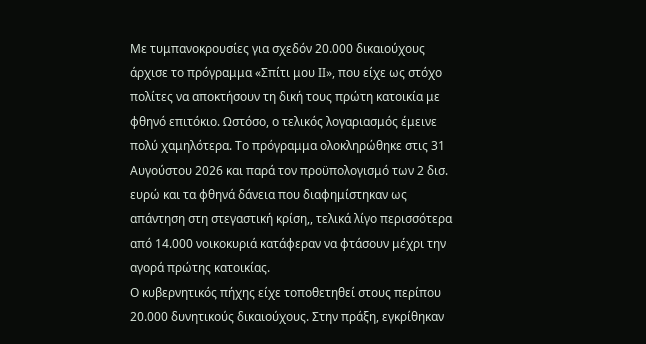Με τυμπανοκρουσίες για σχεδόν 20.000 δικαιούχους άρχισε το πρόγραμμα «Σπίτι μου ΙΙ», που είχε ως στόχο πολίτες να αποκτήσουν τη δική τους πρώτη κατοικία με φθηνό επιτόκιο. Ωστόσο, ο τελικός λογαριασμός έμεινε πολύ χαμηλότερα. Το πρόγραμμα ολοκληρώθηκε στις 31 Αυγούστου 2026 και παρά τον προϋπολογισμό των 2 δισ. ευρώ και τα φθηνά δάνεια που διαφημίστηκαν ως απάντηση στη στεγαστική κρίση,, τελικά λίγο περισσότερα από 14.000 νοικοκυριά κατάφεραν να φτάσουν μέχρι την αγορά πρώτης κατοικίας.
Ο κυβερνητικός πήχης είχε τοποθετηθεί στους περίπου 20.000 δυνητικούς δικαιούχους. Στην πράξη, εγκρίθηκαν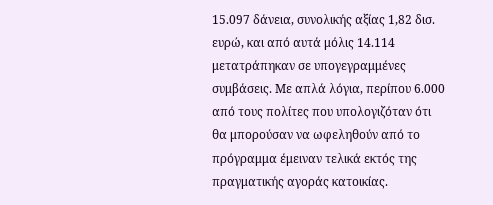15.097 δάνεια, συνολικής αξίας 1,82 δισ. ευρώ, και από αυτά μόλις 14.114 μετατράπηκαν σε υπογεγραμμένες συμβάσεις. Με απλά λόγια, περίπου 6.000 από τους πολίτες που υπολογιζόταν ότι θα μπορούσαν να ωφεληθούν από το πρόγραμμα έμειναν τελικά εκτός της πραγματικής αγοράς κατοικίας.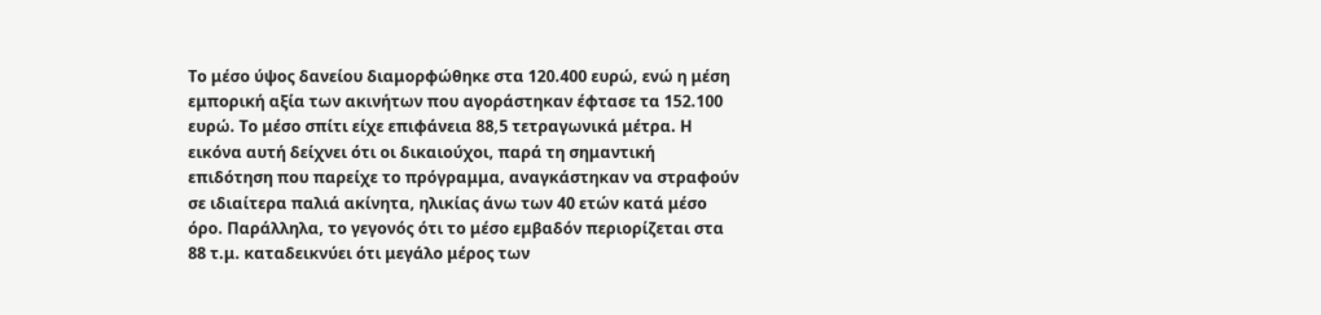Το μέσο ύψος δανείου διαμορφώθηκε στα 120.400 ευρώ, ενώ η μέση εμπορική αξία των ακινήτων που αγοράστηκαν έφτασε τα 152.100 ευρώ. Το μέσο σπίτι είχε επιφάνεια 88,5 τετραγωνικά μέτρα. Η εικόνα αυτή δείχνει ότι οι δικαιούχοι, παρά τη σημαντική επιδότηση που παρείχε το πρόγραμμα, αναγκάστηκαν να στραφούν σε ιδιαίτερα παλιά ακίνητα, ηλικίας άνω των 40 ετών κατά μέσο όρο. Παράλληλα, το γεγονός ότι το μέσο εμβαδόν περιορίζεται στα 88 τ.μ. καταδεικνύει ότι μεγάλο μέρος των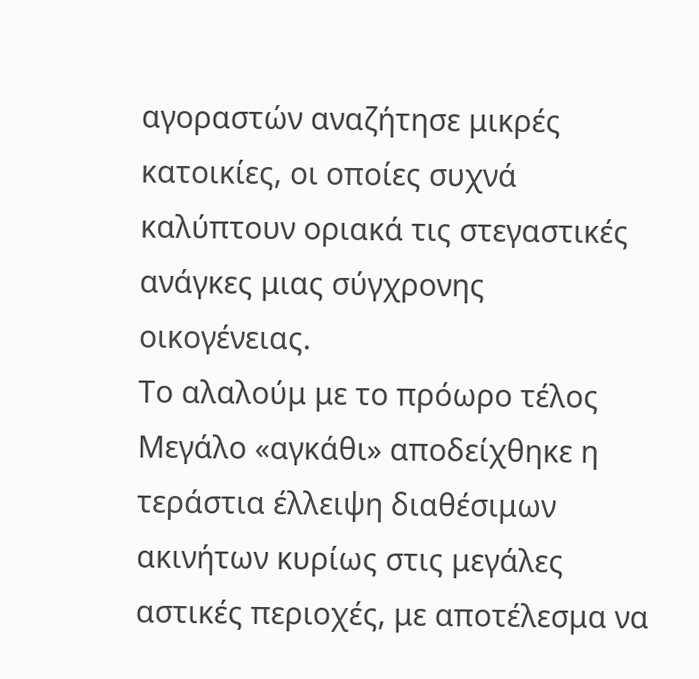αγοραστών αναζήτησε μικρές κατοικίες, οι οποίες συχνά καλύπτουν οριακά τις στεγαστικές ανάγκες μιας σύγχρονης οικογένειας.
Το αλαλούμ με το πρόωρο τέλος
Μεγάλο «αγκάθι» αποδείχθηκε η τεράστια έλλειψη διαθέσιμων ακινήτων κυρίως στις μεγάλες αστικές περιοχές, με αποτέλεσμα να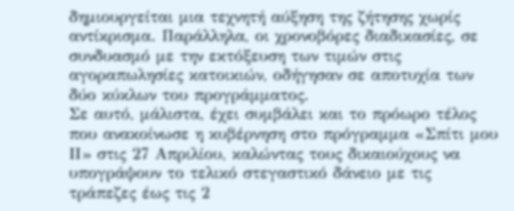δημιουργείται μια τεχνητή αύξηση της ζήτησης χωρίς αντίκρισμα. Παράλληλα, οι χρονοβόρες διαδικασίες, σε συνδυασμό με την εκτόξευση των τιμών στις αγοραπωλησίες κατοικιών, οδήγησαν σε αποτυχία των δύο κύκλων του προγράμματος.
Σε αυτό, μάλιστα, έχει συμβάλει και το πρόωρο τέλος που ανακοίνωσε η κυβέρνηση στο πρόγραμμα «Σπίτι μου ΙΙ» στις 27 Απριλίου, καλώντας τους δικαιούχους να υπογράψουν το τελικό στεγαστικό δάνειο με τις τράπεζες έως τις 2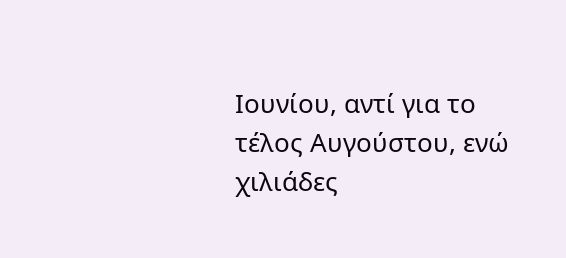Ιουνίου, αντί για το τέλος Αυγούστου, ενώ χιλιάδες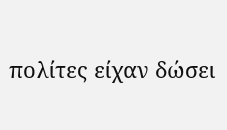πολίτες είχαν δώσει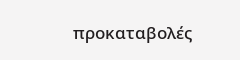προκαταβολές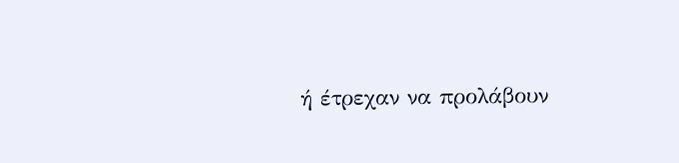ή έτρεχαν να προλάβουν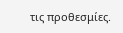τις προθεσμίες.